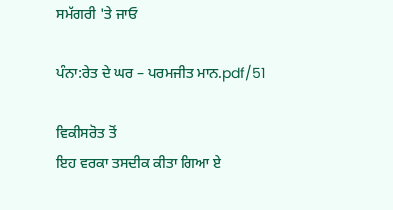ਸਮੱਗਰੀ 'ਤੇ ਜਾਓ

ਪੰਨਾ:ਰੇਤ ਦੇ ਘਰ – ਪਰਮਜੀਤ ਮਾਨ.pdf/51

ਵਿਕੀਸਰੋਤ ਤੋਂ
ਇਹ ਵਰਕਾ ਤਸਦੀਕ ਕੀਤਾ ਗਿਆ ਏ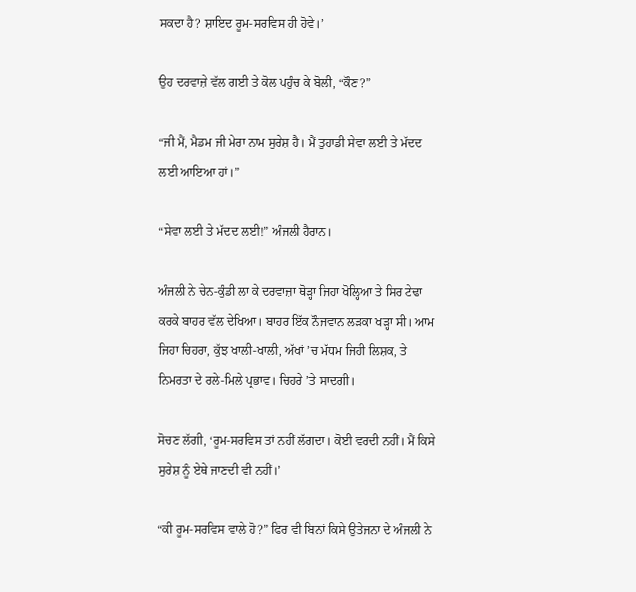ਸਕਦਾ ਹੈ? ਸ਼ਾਇਦ ਰੂਮ-ਸਰਵਿਸ ਹੀ ਹੋਵੇ।’

ਉਹ ਦਰਵਾਜ਼ੇ ਵੱਲ ਗਈ ਤੇ ਕੋਲ ਪਹੁੰਚ ਕੇ ਬੋਲੀ, “ਕੌਣ?”

“ਜੀ ਮੈਂ, ਮੈਡਮ ਜੀ ਮੇਰਾ ਨਾਮ ਸੁਰੇਸ਼ ਹੈ। ਮੈਂ ਤੁਹਾਡੀ ਸੇਵਾ ਲਈ ਤੇ ਮੱਦਦ ਲਈ ਆਇਆ ਹਾਂ।”

“ਸੇਵਾ ਲਈ ਤੇ ਮੱਦਦ ਲਈ!” ਅੰਜਲੀ ਹੈਰਾਨ।

ਅੰਜਲੀ ਨੇ ਚੇਨ-ਕੁੰਡੀ ਲਾ ਕੇ ਦਰਵਾਜ਼ਾ ਥੋੜ੍ਹਾ ਜਿਹਾ ਖੋਲ੍ਹਿਆ ਤੇ ਸਿਰ ਟੇਢਾ ਕਰਕੇ ਬਾਹਰ ਵੱਲ ਦੇਖਿਆ। ਬਾਹਰ ਇੱਕ ਨੌਜਵਾਨ ਲੜਕਾ ਖੜ੍ਹਾ ਸੀ। ਆਮ ਜਿਹਾ ਚਿਹਰਾ, ਕੁੱਝ ਖਾਲੀ-ਖਾਲੀ, ਅੱਖਾਂ ’ਚ ਮੱਧਮ ਜਿਹੀ ਲਿਸ਼ਕ, ਤੇ ਨਿਮਰਤਾ ਦੇ ਰਲੇ-ਮਿਲੇ ਪ੍ਰਭਾਵ। ਚਿਹਰੇ ’ਤੇ ਸਾਦਗੀ।

ਸੋਚਣ ਲੱਗੀ, ‘ਰੂਮ-ਸਰਵਿਸ ਤਾਂ ਨਹੀਂ ਲੱਗਦਾ। ਕੋਈ ਵਰਦੀ ਨਹੀਂ। ਮੈਂ ਕਿਸੇ ਸੁਰੇਸ਼ ਨੂੰ ਏਥੇ ਜਾਣਦੀ ਵੀ ਨਹੀਂ।’

“ਕੀ ਰੂਮ-ਸਰਵਿਸ ਵਾਲੇ ਹੋ?” ਫਿਰ ਵੀ ਬਿਨਾਂ ਕਿਸੇ ਉਤੇਜਨਾ ਦੇ ਅੰਜਲੀ ਨੇ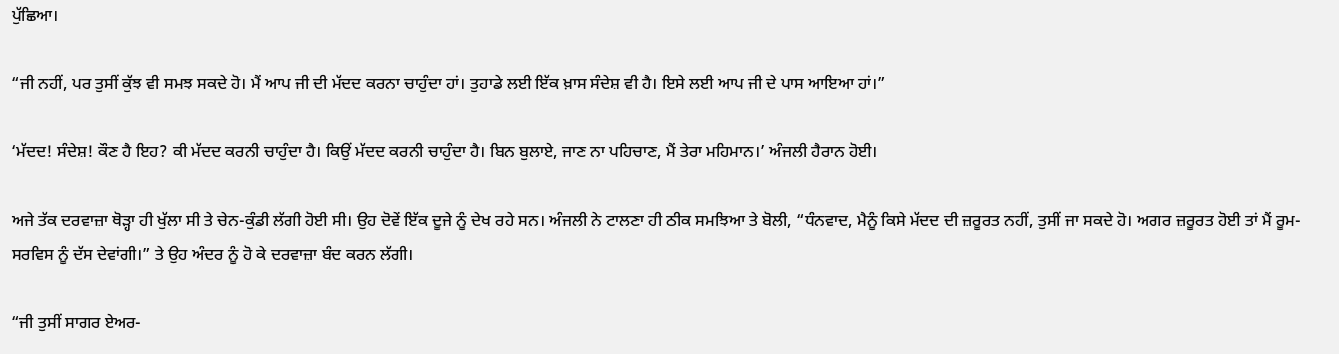ਪੁੱਛਿਆ।

“ਜੀ ਨਹੀਂ, ਪਰ ਤੁਸੀਂ ਕੁੱਝ ਵੀ ਸਮਝ ਸਕਦੇ ਹੋ। ਮੈਂ ਆਪ ਜੀ ਦੀ ਮੱਦਦ ਕਰਨਾ ਚਾਹੁੰਦਾ ਹਾਂ। ਤੁਹਾਡੇ ਲਈ ਇੱਕ ਖ਼ਾਸ ਸੰਦੇਸ਼ ਵੀ ਹੈ। ਇਸੇ ਲਈ ਆਪ ਜੀ ਦੇ ਪਾਸ ਆਇਆ ਹਾਂ।”

‘ਮੱਦਦ! ਸੰਦੇਸ਼! ਕੌਣ ਹੈ ਇਹ? ਕੀ ਮੱਦਦ ਕਰਨੀ ਚਾਹੁੰਦਾ ਹੈ। ਕਿਉਂ ਮੱਦਦ ਕਰਨੀ ਚਾਹੁੰਦਾ ਹੈ। ਬਿਨ ਬੁਲਾਏ, ਜਾਣ ਨਾ ਪਹਿਚਾਣ, ਮੈਂ ਤੇਰਾ ਮਹਿਮਾਨ।’ ਅੰਜਲੀ ਹੈਰਾਨ ਹੋਈ।

ਅਜੇ ਤੱਕ ਦਰਵਾਜ਼ਾ ਥੋੜ੍ਹਾ ਹੀ ਖੁੱਲਾ ਸੀ ਤੇ ਚੇਨ-ਕੁੰਡੀ ਲੱਗੀ ਹੋਈ ਸੀ। ਉਹ ਦੋਵੇਂ ਇੱਕ ਦੂਜੇ ਨੂੰ ਦੇਖ ਰਹੇ ਸਨ। ਅੰਜਲੀ ਨੇ ਟਾਲਣਾ ਹੀ ਠੀਕ ਸਮਝਿਆ ਤੇ ਬੋਲੀ, “ਧੰਨਵਾਦ, ਮੈਨੂੰ ਕਿਸੇ ਮੱਦਦ ਦੀ ਜ਼ਰੂਰਤ ਨਹੀਂ, ਤੁਸੀਂ ਜਾ ਸਕਦੇ ਹੋ। ਅਗਰ ਜ਼ਰੂਰਤ ਹੋਈ ਤਾਂ ਮੈਂ ਰੂਮ-ਸਰਵਿਸ ਨੂੰ ਦੱਸ ਦੇਵਾਂਗੀ।” ਤੇ ਉਹ ਅੰਦਰ ਨੂੰ ਹੋ ਕੇ ਦਰਵਾਜ਼ਾ ਬੰਦ ਕਰਨ ਲੱਗੀ।

“ਜੀ ਤੁਸੀਂ ਸਾਗਰ ਏਅਰ-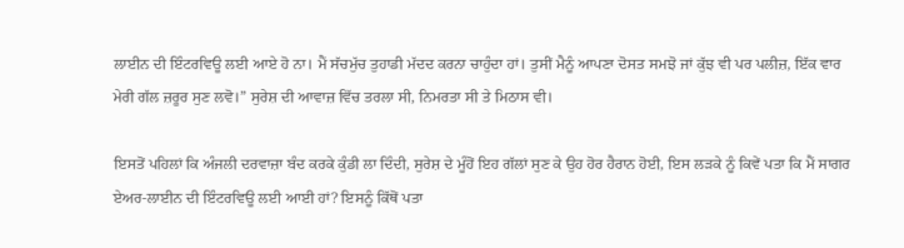ਲਾਈਨ ਦੀ ਇੰਟਰਵਿਊ ਲਈ ਆਏ ਹੋ ਨਾ। ਮੈਂ ਸੱਚਮੁੱਚ ਤੁਹਾਡੀ ਮੱਦਦ ਕਰਨਾ ਚਾਹੁੰਦਾ ਹਾਂ। ਤੁਸੀਂ ਮੈਨੂੰ ਆਪਣਾ ਦੋਸਤ ਸਮਝੋ ਜਾਂ ਕੁੱਝ ਵੀ ਪਰ ਪਲੀਜ਼, ਇੱਕ ਵਾਰ ਮੇਰੀ ਗੱਲ ਜ਼ਰੂਰ ਸੁਣ ਲਵੋ।” ਸੁਰੇਸ਼ ਦੀ ਆਵਾਜ਼ ਵਿੱਚ ਤਰਲਾ ਸੀ, ਨਿਮਰਤਾ ਸੀ ਤੇ ਮਿਠਾਸ ਵੀ।

ਇਸਤੋਂ ਪਹਿਲਾਂ ਕਿ ਅੰਜਲੀ ਦਰਵਾਜ਼ਾ ਬੰਦ ਕਰਕੇ ਕੁੰਡੀ ਲਾ ਦਿੰਦੀ, ਸੁਰੇਸ਼ ਦੇ ਮੂੰਹੋਂ ਇਹ ਗੱਲਾਂ ਸੁਣ ਕੇ ਉਹ ਹੋਰ ਹੈਰਾਨ ਹੋਈ, ਇਸ ਲੜਕੇ ਨੂੰ ਕਿਵੇਂ ਪਤਾ ਕਿ ਮੈਂ ਸਾਗਰ ਏਅਰ-ਲਾਈਨ ਦੀ ਇੰਟਰਵਿਊ ਲਈ ਆਈ ਹਾਂ? ਇਸਨੂੰ ਕਿੱਥੋਂ ਪਤਾ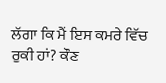ਲੱਗਾ ਕਿ ਮੈਂ ਇਸ ਕਮਰੇ ਵਿੱਚ ਰੁਕੀ ਹਾਂ? ਕੌਣ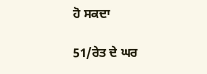ਹੋ ਸਕਦਾ

51/ਰੇਤ ਦੇ ਘਰ